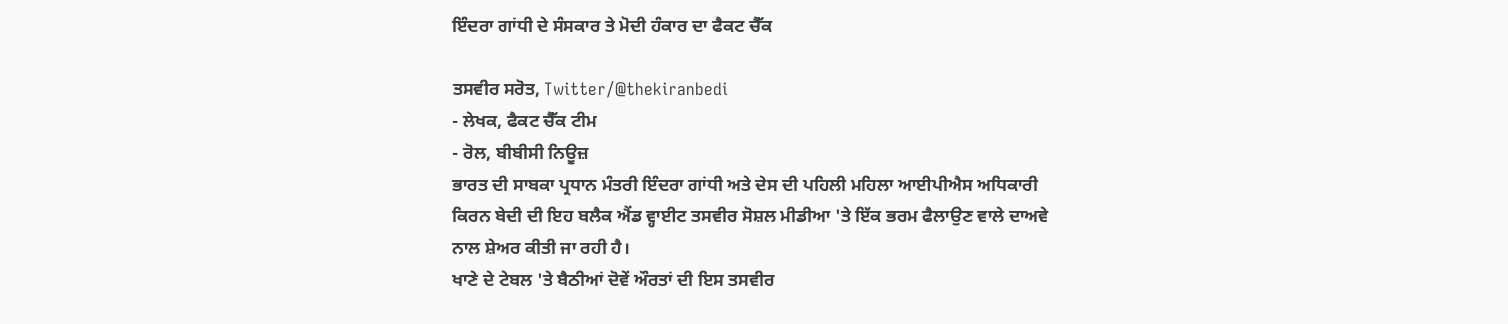ਇੰਦਰਾ ਗਾਂਧੀ ਦੇ ਸੰਸਕਾਰ ਤੇ ਮੋਦੀ ਹੰਕਾਰ ਦਾ ਫੈਕਟ ਚੈੱਕ

ਤਸਵੀਰ ਸਰੋਤ, Twitter/@thekiranbedi
- ਲੇਖਕ, ਫੈਕਟ ਚੈੱਕ ਟੀਮ
- ਰੋਲ, ਬੀਬੀਸੀ ਨਿਊਜ਼
ਭਾਰਤ ਦੀ ਸਾਬਕਾ ਪ੍ਰਧਾਨ ਮੰਤਰੀ ਇੰਦਰਾ ਗਾਂਧੀ ਅਤੇ ਦੇਸ ਦੀ ਪਹਿਲੀ ਮਹਿਲਾ ਆਈਪੀਐਸ ਅਧਿਕਾਰੀ ਕਿਰਨ ਬੇਦੀ ਦੀ ਇਹ ਬਲੈਕ ਐਂਡ ਵ੍ਹਾਈਟ ਤਸਵੀਰ ਸੋਸ਼ਲ ਮੀਡੀਆ 'ਤੇ ਇੱਕ ਭਰਮ ਫੈਲਾਉਣ ਵਾਲੇ ਦਾਅਵੇ ਨਾਲ ਸ਼ੇਅਰ ਕੀਤੀ ਜਾ ਰਹੀ ਹੈ।
ਖਾਣੇ ਦੇ ਟੇਬਲ 'ਤੇ ਬੈਠੀਆਂ ਦੋਵੇਂ ਔਰਤਾਂ ਦੀ ਇਸ ਤਸਵੀਰ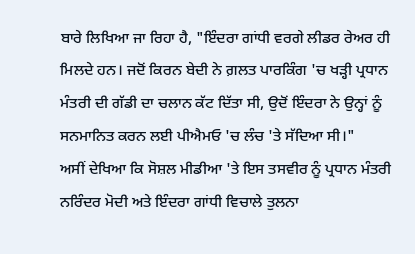ਬਾਰੇ ਲਿਖਿਆ ਜਾ ਰਿਹਾ ਹੈ, "ਇੰਦਰਾ ਗਾਂਧੀ ਵਰਗੇ ਲੀਡਰ ਰੇਅਰ ਹੀ ਮਿਲਦੇ ਹਨ। ਜਦੋਂ ਕਿਰਨ ਬੇਦੀ ਨੇ ਗ਼ਲਤ ਪਾਰਕਿੰਗ 'ਚ ਖੜ੍ਹੀ ਪ੍ਰਧਾਨ ਮੰਤਰੀ ਦੀ ਗੱਡੀ ਦਾ ਚਲਾਨ ਕੱਟ ਦਿੱਤਾ ਸੀ, ਉਦੋਂ ਇੰਦਰਾ ਨੇ ਉਨ੍ਹਾਂ ਨੂੰ ਸਨਮਾਨਿਤ ਕਰਨ ਲਈ ਪੀਐਮਓ 'ਚ ਲੰਚ 'ਤੇ ਸੱਦਿਆ ਸੀ।"
ਅਸੀਂ ਦੇਖਿਆ ਕਿ ਸੋਸ਼ਲ ਮੀਡੀਆ 'ਤੇ ਇਸ ਤਸਵੀਰ ਨੂੰ ਪ੍ਰਧਾਨ ਮੰਤਰੀ ਨਰਿੰਦਰ ਮੋਦੀ ਅਤੇ ਇੰਦਰਾ ਗਾਂਧੀ ਵਿਚਾਲੇ ਤੁਲਨਾ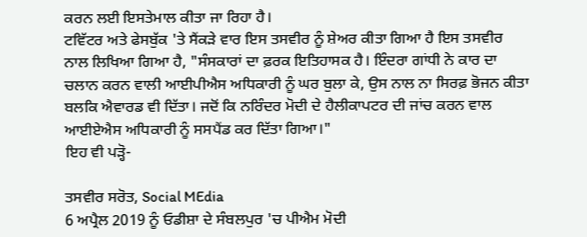ਕਰਨ ਲਈ ਇਸਤੇਮਾਲ ਕੀਤਾ ਜਾ ਰਿਹਾ ਹੈ।
ਟਵਿੱਟਰ ਅਤੇ ਫੇਸਬੁੱਕ 'ਤੇ ਸੈਂਕੜੇ ਵਾਰ ਇਸ ਤਸਵੀਰ ਨੂੰ ਸ਼ੇਅਰ ਕੀਤਾ ਗਿਆ ਹੈ ਇਸ ਤਸਵੀਰ ਨਾਲ ਲਿਖਿਆ ਗਿਆ ਹੈ, "ਸੰਸਕਾਰਾਂ ਦਾ ਫ਼ਰਕ ਇਤਿਹਾਸਕ ਹੈ। ਇੰਦਰਾ ਗਾਂਧੀ ਨੇ ਕਾਰ ਦਾ ਚਲਾਨ ਕਰਨ ਵਾਲੀ ਆਈਪੀਐਸ ਅਧਿਕਾਰੀ ਨੂੰ ਘਰ ਬੁਲਾ ਕੇ, ਉਸ ਨਾਲ ਨਾ ਸਿਰਫ਼ ਭੋਜਨ ਕੀਤਾ ਬਲਕਿ ਐਵਾਰਡ ਵੀ ਦਿੱਤਾ। ਜਦੋਂ ਕਿ ਨਰਿੰਦਰ ਮੋਦੀ ਦੇ ਹੈਲੀਕਾਪਟਰ ਦੀ ਜਾਂਚ ਕਰਨ ਵਾਲ ਆਈਏਐਸ ਅਧਿਕਾਰੀ ਨੂੰ ਸਸਪੈਂਡ ਕਰ ਦਿੱਤਾ ਗਿਆ।"
ਇਹ ਵੀ ਪੜ੍ਹੋ-

ਤਸਵੀਰ ਸਰੋਤ, Social MEdia
6 ਅਪ੍ਰੈਲ 2019 ਨੂੰ ਓਡੀਸ਼ਾ ਦੇ ਸੰਬਲਪੁਰ 'ਚ ਪੀਐਮ ਮੋਦੀ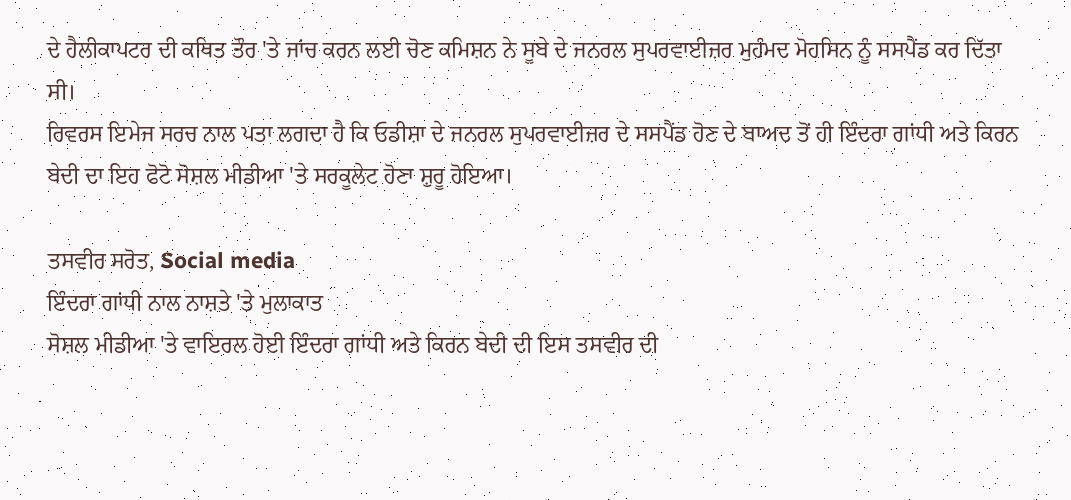ਦੇ ਹੈਲੀਕਾਪਟਰ ਦੀ ਕਥਿਤ ਤੌਰ 'ਤੇ ਜਾਂਚ ਕਰਨ ਲਈ ਚੋਣ ਕਮਿਸ਼ਨ ਨੇ ਸੂਬੇ ਦੇ ਜਨਰਲ ਸੁਪਰਵਾਈਜ਼ਰ ਮੁਹੰਮਦ ਮੋਹਸਿਨ ਨੂੰ ਸਸਪੈਂਡ ਕਰ ਦਿੱਤਾ ਸੀ।
ਰਿਵਰਸ ਇਮੇਜ ਸਰਚ ਨਾਲ ਪਤਾ ਲਗਦਾ ਹੈ ਕਿ ਓਡੀਸ਼ਾ ਦੇ ਜਨਰਲ ਸੁਪਰਵਾਈਜ਼ਰ ਦੇ ਸਸਪੈਂਡ ਹੋਣ ਦੇ ਬਾਅਦ ਤੋਂ ਹੀ ਇੰਦਰਾ ਗਾਂਧੀ ਅਤੇ ਕਿਰਨ ਬੇਦੀ ਦਾ ਇਹ ਫੋਟੋ ਸੋਸ਼ਲ ਮੀਡੀਆ 'ਤੇ ਸਰਕੂਲੇਟ ਹੋਣਾ ਸ਼ੁਰੂ ਹੋਇਆ।

ਤਸਵੀਰ ਸਰੋਤ, Social media
ਇੰਦਰਾ ਗਾਂਧੀ ਨਾਲ ਨਾਸ਼ਤੇ 'ਤੇ ਮੁਲਾਕਾਤ
ਸੋਸ਼ਲ ਮੀਡੀਆ 'ਤੇ ਵਾਇਰਲ ਹੋਈ ਇੰਦਰਾ ਗਾਂਧੀ ਅਤੇ ਕਿਰਨ ਬੇਦੀ ਦੀ ਇਸ ਤਸਵੀਰ ਦੀ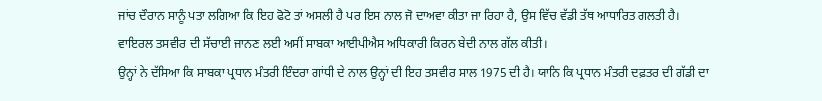ਜਾਂਚ ਦੌਰਾਨ ਸਾਨੂੰ ਪਤਾ ਲਗਿਆ ਕਿ ਇਹ ਫੋਟੋ ਤਾਂ ਅਸਲੀ ਹੈ ਪਰ ਇਸ ਨਾਲ ਜੋ ਦਾਅਵਾ ਕੀਤਾ ਜਾ ਰਿਹਾ ਹੈ, ਉਸ ਵਿੱਚ ਵੱਡੀ ਤੱਥ ਆਧਾਰਿਤ ਗਲਤੀ ਹੈ।
ਵਾਇਰਲ ਤਸਵੀਰ ਦੀ ਸੱਚਾਈ ਜਾਨਣ ਲਈ ਅਸੀਂ ਸਾਬਕਾ ਆਈਪੀਐਸ ਅਧਿਕਾਰੀ ਕਿਰਨ ਬੇਦੀ ਨਾਲ ਗੱਲ ਕੀਤੀ।
ਉਨ੍ਹਾਂ ਨੇ ਦੱਸਿਆ ਕਿ ਸਾਬਕਾ ਪ੍ਰਧਾਨ ਮੰਤਰੀ ਇੰਦਰਾ ਗਾਂਧੀ ਦੇ ਨਾਲ ਉਨ੍ਹਾਂ ਦੀ ਇਹ ਤਸਵੀਰ ਸਾਲ 1975 ਦੀ ਹੈ। ਯਾਨਿ ਕਿ ਪ੍ਰਧਾਨ ਮੰਤਰੀ ਦਫ਼ਤਰ ਦੀ ਗੱਡੀ ਦਾ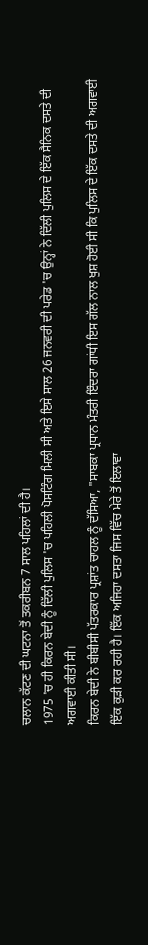ਚਲਾਨ ਕੱਟਣ ਦੀ ਘਟਨਾ ਤੋਂ ਤਕਰੀਬਨ 7 ਸਾਲ ਪਹਿਲਾਂ ਦੀ ਹੈ।
1975 'ਚ ਹੀ ਕਿਰਨ ਬੇਦੀ ਨੂੰ ਦਿੱਲੀ ਪੁਲਿਸ 'ਚ ਪਹਿਲੀ ਪੋਸਟਿੰਗ ਮਿਲੀ ਸੀ ਅਤੇ ਇਸੇ ਸਾਲ 26 ਜਨਵਰੀ ਦੀ ਪਰੇਡ 'ਚ ਉਨ੍ਹਾਂ ਨੇ ਦਿੱਲੀ ਪੁਲਿਸ ਦੇ ਇੱਕ ਸੈਨਿਕ ਦਸਤੇ ਦੀ ਅਗਵਾਈ ਕੀਤੀ ਸੀ।
ਕਿਰਨ ਬੇਦੀ ਨੇ ਬੀਬੀਸੀ ਪੱਤਰਕਾਰ ਪ੍ਰਸ਼ਾਂਤ ਚਾਹਲ ਨੂੰ ਦੱਸਿਆ, "ਸਾਬਕਾ ਪ੍ਰਧਾਨ ਮੰਤਰੀ ਇੰਦਰਾ ਗਾਂਧੀ ਇਸ ਗੱਲ ਨਾਲ ਖੁਸ਼ ਹੋਈ ਸੀ ਕਿ ਪੁਲਿਸ ਦੇ ਇੱਕ ਦਸਤੇ ਦੀ ਅਗਵਾਈ ਇੱਕ ਕੁੜੀ ਕਰ ਰਹੀ ਹੈ। ਇੱਕ ਅਜਿਹਾ ਦਸਤਾ ਜਿਸ ਵਿੱਚ ਮੇਰੇ ਤੋਂ ਇਲਾਵਾ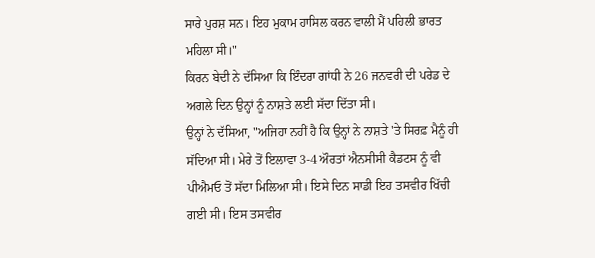ਸਾਰੇ ਪੁਰਸ਼ ਸਨ। ਇਹ ਮੁਕਾਮ ਹਾਸਿਲ ਕਰਨ ਵਾਲੀ ਮੈਂ ਪਹਿਲੀ ਭਾਰਤ ਮਹਿਲਾ ਸੀ।"
ਕਿਰਨ ਬੇਦੀ ਨੇ ਦੱਸਿਆ ਕਿ ਇੰਦਰਾ ਗਾਂਧੀ ਨੇ 26 ਜਨਵਰੀ ਦੀ ਪਰੇਡ ਦੇ ਅਗਲੇ ਦਿਨ ਉਨ੍ਹਾਂ ਨੂੰ ਨਾਸ਼ਤੇ ਲਈ ਸੱਦਾ ਦਿੱਤਾ ਸੀ।
ਉਨ੍ਹਾਂ ਨੇ ਦੱਸਿਆ, "ਅਜਿਹਾ ਨਹੀਂ ਹੈ ਕਿ ਉਨ੍ਹਾਂ ਨੇ ਨਾਸ਼ਤੇ 'ਤੇ ਸਿਰਫ਼ ਮੈਨੂੰ ਹੀ ਸੱਦਿਆ ਸੀ। ਮੇਰੇ ਤੋਂ ਇਲਾਵਾ 3-4 ਔਰਤਾਂ ਐਨਸੀਸੀ ਕੈਡਟਸ ਨੂੰ ਵੀ ਪੀਐਮਓ ਤੋਂ ਸੱਦਾ ਮਿਲਿਆ ਸੀ। ਇਸੇ ਦਿਨ ਸਾਡੀ ਇਹ ਤਸਵੀਰ ਖਿੱਚੀ ਗਈ ਸੀ। ਇਸ ਤਸਵੀਰ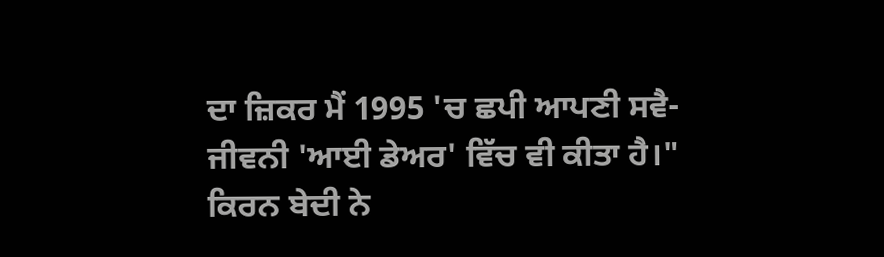ਦਾ ਜ਼ਿਕਰ ਮੈਂ 1995 'ਚ ਛਪੀ ਆਪਣੀ ਸਵੈ-ਜੀਵਨੀ 'ਆਈ ਡੇਅਰ' ਵਿੱਚ ਵੀ ਕੀਤਾ ਹੈ।"
ਕਿਰਨ ਬੇਦੀ ਨੇ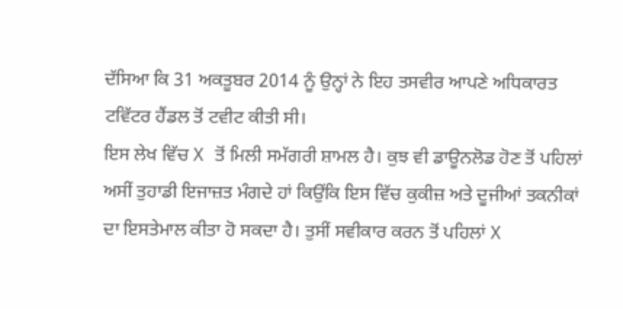ਦੱਸਿਆ ਕਿ 31 ਅਕਤੂਬਰ 2014 ਨੂੰ ਉਨ੍ਹਾਂ ਨੇ ਇਹ ਤਸਵੀਰ ਆਪਣੇ ਅਧਿਕਾਰਤ ਟਵਿੱਟਰ ਹੈਂਡਲ ਤੋਂ ਟਵੀਟ ਕੀਤੀ ਸੀ।
ਇਸ ਲੇਖ ਵਿੱਚ X ਤੋਂ ਮਿਲੀ ਸਮੱਗਰੀ ਸ਼ਾਮਲ ਹੈ। ਕੁਝ ਵੀ ਡਾਊਨਲੋਡ ਹੋਣ ਤੋਂ ਪਹਿਲਾਂ ਅਸੀਂ ਤੁਹਾਡੀ ਇਜਾਜ਼ਤ ਮੰਗਦੇ ਹਾਂ ਕਿਉਂਕਿ ਇਸ ਵਿੱਚ ਕੁਕੀਜ਼ ਅਤੇ ਦੂਜੀਆਂ ਤਕਨੀਕਾਂ ਦਾ ਇਸਤੇਮਾਲ ਕੀਤਾ ਹੋ ਸਕਦਾ ਹੈ। ਤੁਸੀਂ ਸਵੀਕਾਰ ਕਰਨ ਤੋਂ ਪਹਿਲਾਂ X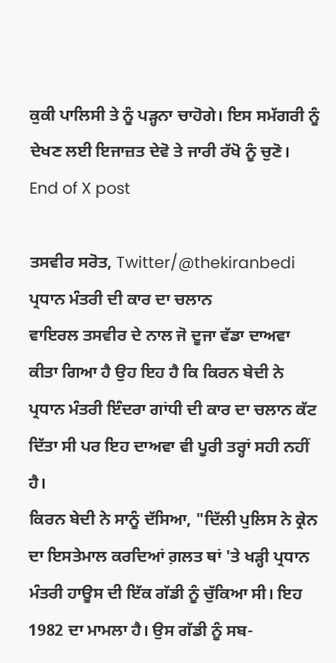ਕੁਕੀ ਪਾਲਿਸੀ ਤੇ ਨੂੰ ਪੜ੍ਹਨਾ ਚਾਹੋਗੇ। ਇਸ ਸਮੱਗਰੀ ਨੂੰ ਦੇਖਣ ਲਈ ਇਜਾਜ਼ਤ ਦੇਵੋ ਤੇ ਜਾਰੀ ਰੱਖੋ ਨੂੰ ਚੁਣੋ।
End of X post

ਤਸਵੀਰ ਸਰੋਤ, Twitter/@thekiranbedi
ਪ੍ਰਧਾਨ ਮੰਤਰੀ ਦੀ ਕਾਰ ਦਾ ਚਲਾਨ
ਵਾਇਰਲ ਤਸਵੀਰ ਦੇ ਨਾਲ ਜੋ ਦੂਜਾ ਵੱਡਾ ਦਾਅਵਾ ਕੀਤਾ ਗਿਆ ਹੈ ਉਹ ਇਹ ਹੈ ਕਿ ਕਿਰਨ ਬੇਦੀ ਨੇ ਪ੍ਰਧਾਨ ਮੰਤਰੀ ਇੰਦਰਾ ਗਾਂਧੀ ਦੀ ਕਾਰ ਦਾ ਚਲਾਨ ਕੱਟ ਦਿੱਤਾ ਸੀ ਪਰ ਇਹ ਦਾਅਵਾ ਵੀ ਪੂਰੀ ਤਰ੍ਹਾਂ ਸਹੀ ਨਹੀਂ ਹੈ।
ਕਿਰਨ ਬੇਦੀ ਨੇ ਸਾਨੂੰ ਦੱਸਿਆ, "ਦਿੱਲੀ ਪੁਲਿਸ ਨੇ ਕ੍ਰੇਨ ਦਾ ਇਸਤੇਮਾਲ ਕਰਦਿਆਂ ਗ਼ਲਤ ਥਾਂ 'ਤੇ ਖੜ੍ਹੀ ਪ੍ਰਧਾਨ ਮੰਤਰੀ ਹਾਊਸ ਦੀ ਇੱਕ ਗੱਡੀ ਨੂੰ ਚੁੱਕਿਆ ਸੀ। ਇਹ 1982 ਦਾ ਮਾਮਲਾ ਹੈ। ਉਸ ਗੱਡੀ ਨੂੰ ਸਬ-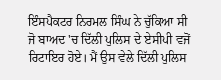ਇੰਸਪੈਕਟਰ ਨਿਰਮਲ ਸਿੰਘ ਨੇ ਚੁੱਕਿਆ ਸੀ ਜੋ ਬਾਅਦ 'ਚ ਦਿੱਲੀ ਪੁਲਿਸ ਦੇ ਏਸੀਪੀ ਵਜੋਂ ਰਿਟਾਇਰ ਹੋਏ। ਮੈਂ ਉਸ ਵੇਲੇ ਦਿੱਲੀ ਪੁਲਿਸ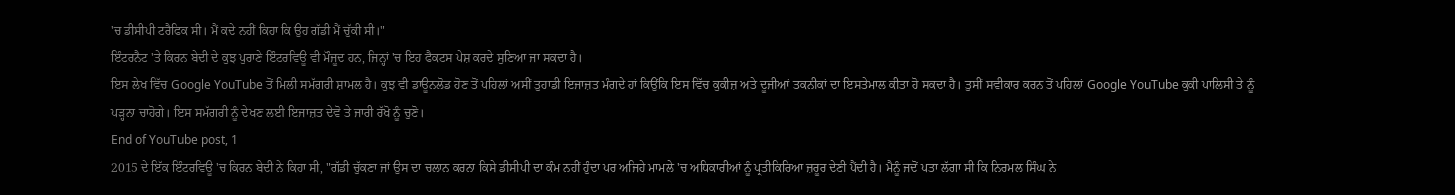'ਚ ਡੀਸੀਪੀ ਟਰੈਫਿਕ ਸੀ। ਮੈਂ ਕਦੇ ਨਹੀਂ ਕਿਹਾ ਕਿ ਉਹ ਗੱਡੀ ਮੈਂ ਚੁੱਕੀ ਸੀ।"
ਇੰਟਰਨੈਟ 'ਤੇ ਕਿਰਨ ਬੇਦੀ ਦੇ ਕੁਝ ਪੁਰਾਣੇ ਇੰਟਰਵਿਊ ਵੀ ਮੌਜੂਦ ਹਨ, ਜਿਨ੍ਹਾਂ 'ਚ ਇਹ ਫੈਕਟਸ ਪੇਸ਼ ਕਰਦੇ ਸੁਣਿਆ ਜਾ ਸਕਦਾ ਹੈ।
ਇਸ ਲੇਖ ਵਿੱਚ Google YouTube ਤੋਂ ਮਿਲੀ ਸਮੱਗਰੀ ਸ਼ਾਮਲ ਹੈ। ਕੁਝ ਵੀ ਡਾਊਨਲੋਡ ਹੋਣ ਤੋਂ ਪਹਿਲਾਂ ਅਸੀਂ ਤੁਹਾਡੀ ਇਜਾਜ਼ਤ ਮੰਗਦੇ ਹਾਂ ਕਿਉਂਕਿ ਇਸ ਵਿੱਚ ਕੁਕੀਜ਼ ਅਤੇ ਦੂਜੀਆਂ ਤਕਨੀਕਾਂ ਦਾ ਇਸਤੇਮਾਲ ਕੀਤਾ ਹੋ ਸਕਦਾ ਹੈ। ਤੁਸੀਂ ਸਵੀਕਾਰ ਕਰਨ ਤੋਂ ਪਹਿਲਾਂ Google YouTube ਕੁਕੀ ਪਾਲਿਸੀ ਤੇ ਨੂੰ ਪੜ੍ਹਨਾ ਚਾਹੋਗੇ। ਇਸ ਸਮੱਗਰੀ ਨੂੰ ਦੇਖਣ ਲਈ ਇਜਾਜ਼ਤ ਦੇਵੋ ਤੇ ਜਾਰੀ ਰੱਖੋ ਨੂੰ ਚੁਣੋ।
End of YouTube post, 1
2015 ਦੇ ਇੱਕ ਇੰਟਰਵਿਊ 'ਚ ਕਿਰਨ ਬੇਦੀ ਨੇ ਕਿਹਾ ਸੀ, "ਗੱਡੀ ਚੁੱਕਣਾ ਜਾਂ ਉਸ ਦਾ ਚਲਾਨ ਕਰਨਾ ਕਿਸੇ ਡੀਸੀਪੀ ਦਾ ਕੰਮ ਨਹੀਂ ਹੁੰਦਾ ਪਰ ਅਜਿਹੇ ਮਾਮਲੇ 'ਚ ਅਧਿਕਾਰੀਆਂ ਨੂੰ ਪ੍ਰਤੀਕਿਰਿਆ ਜ਼ਰੂਰ ਦੇਣੀ ਪੈਂਦੀ ਹੈ। ਮੈਨੂੰ ਜਦੋਂ ਪਤਾ ਲੱਗਾ ਸੀ ਕਿ ਨਿਰਮਲ ਸਿੰਘ ਨੇ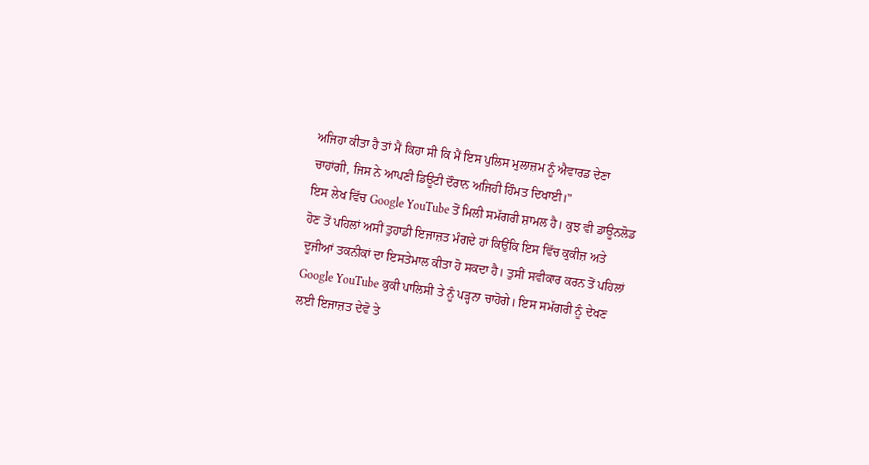ਅਜਿਹਾ ਕੀਤਾ ਹੈ ਤਾਂ ਮੈਂ ਕਿਹਾ ਸੀ ਕਿ ਮੈਂ ਇਸ ਪੁਲਿਸ ਮੁਲਾਜ਼ਮ ਨੂੰ ਐਵਾਰਡ ਦੇਣਾ ਚਾਹਾਂਗੀ, ਜਿਸ ਨੇ ਆਪਣੀ ਡਿਊਟੀ ਦੌਰਾਨ ਅਜਿਹੀ ਹਿੰਮਤ ਦਿਖਾਈ।"
ਇਸ ਲੇਖ ਵਿੱਚ Google YouTube ਤੋਂ ਮਿਲੀ ਸਮੱਗਰੀ ਸ਼ਾਮਲ ਹੈ। ਕੁਝ ਵੀ ਡਾਊਨਲੋਡ ਹੋਣ ਤੋਂ ਪਹਿਲਾਂ ਅਸੀਂ ਤੁਹਾਡੀ ਇਜਾਜ਼ਤ ਮੰਗਦੇ ਹਾਂ ਕਿਉਂਕਿ ਇਸ ਵਿੱਚ ਕੁਕੀਜ਼ ਅਤੇ ਦੂਜੀਆਂ ਤਕਨੀਕਾਂ ਦਾ ਇਸਤੇਮਾਲ ਕੀਤਾ ਹੋ ਸਕਦਾ ਹੈ। ਤੁਸੀਂ ਸਵੀਕਾਰ ਕਰਨ ਤੋਂ ਪਹਿਲਾਂ Google YouTube ਕੁਕੀ ਪਾਲਿਸੀ ਤੇ ਨੂੰ ਪੜ੍ਹਨਾ ਚਾਹੋਗੇ। ਇਸ ਸਮੱਗਰੀ ਨੂੰ ਦੇਖਣ ਲਈ ਇਜਾਜ਼ਤ ਦੇਵੋ ਤੇ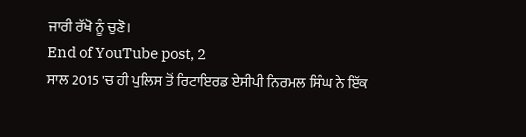ਜਾਰੀ ਰੱਖੋ ਨੂੰ ਚੁਣੋ।
End of YouTube post, 2
ਸਾਲ 2015 'ਚ ਹੀ ਪੁਲਿਸ ਤੋਂ ਰਿਟਾਇਰਡ ਏਸੀਪੀ ਨਿਰਮਲ ਸਿੰਘ ਨੇ ਇੱਕ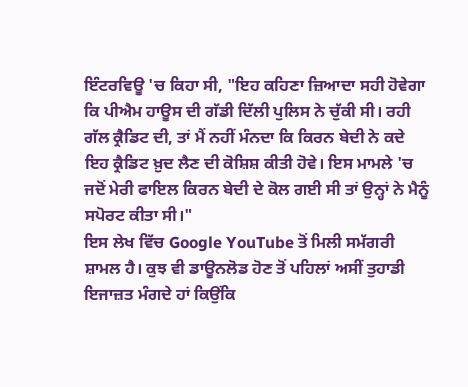ਇੰਟਰਵਿਊ 'ਚ ਕਿਹਾ ਸੀ, "ਇਹ ਕਹਿਣਾ ਜ਼ਿਆਦਾ ਸਹੀ ਹੋਵੇਗਾ ਕਿ ਪੀਐਮ ਹਾਊਸ ਦੀ ਗੱਡੀ ਦਿੱਲੀ ਪੁਲਿਸ ਨੇ ਚੁੱਕੀ ਸੀ। ਰਹੀ ਗੱਲ ਕ੍ਰੈਡਿਟ ਦੀ, ਤਾਂ ਮੈਂ ਨਹੀਂ ਮੰਨਦਾ ਕਿ ਕਿਰਨ ਬੇਦੀ ਨੇ ਕਦੇ ਇਹ ਕ੍ਰੈਡਿਟ ਖ਼ੁਦ ਲੈਣ ਦੀ ਕੋਸ਼ਿਸ਼ ਕੀਤੀ ਹੋਵੇ। ਇਸ ਮਾਮਲੇ 'ਚ ਜਦੋਂ ਮੇਰੀ ਫਾਇਲ ਕਿਰਨ ਬੇਦੀ ਦੇ ਕੋਲ ਗਈ ਸੀ ਤਾਂ ਉਨ੍ਹਾਂ ਨੇ ਮੈਨੂੰ ਸਪੋਰਟ ਕੀਤਾ ਸੀ।"
ਇਸ ਲੇਖ ਵਿੱਚ Google YouTube ਤੋਂ ਮਿਲੀ ਸਮੱਗਰੀ ਸ਼ਾਮਲ ਹੈ। ਕੁਝ ਵੀ ਡਾਊਨਲੋਡ ਹੋਣ ਤੋਂ ਪਹਿਲਾਂ ਅਸੀਂ ਤੁਹਾਡੀ ਇਜਾਜ਼ਤ ਮੰਗਦੇ ਹਾਂ ਕਿਉਂਕਿ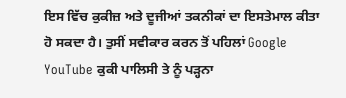ਇਸ ਵਿੱਚ ਕੁਕੀਜ਼ ਅਤੇ ਦੂਜੀਆਂ ਤਕਨੀਕਾਂ ਦਾ ਇਸਤੇਮਾਲ ਕੀਤਾ ਹੋ ਸਕਦਾ ਹੈ। ਤੁਸੀਂ ਸਵੀਕਾਰ ਕਰਨ ਤੋਂ ਪਹਿਲਾਂ Google YouTube ਕੁਕੀ ਪਾਲਿਸੀ ਤੇ ਨੂੰ ਪੜ੍ਹਨਾ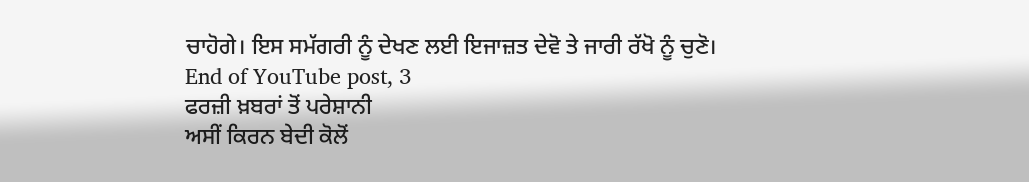ਚਾਹੋਗੇ। ਇਸ ਸਮੱਗਰੀ ਨੂੰ ਦੇਖਣ ਲਈ ਇਜਾਜ਼ਤ ਦੇਵੋ ਤੇ ਜਾਰੀ ਰੱਖੋ ਨੂੰ ਚੁਣੋ।
End of YouTube post, 3
ਫਰਜ਼ੀ ਖ਼ਬਰਾਂ ਤੋਂ ਪਰੇਸ਼ਾਨੀ
ਅਸੀਂ ਕਿਰਨ ਬੇਦੀ ਕੋਲੋਂ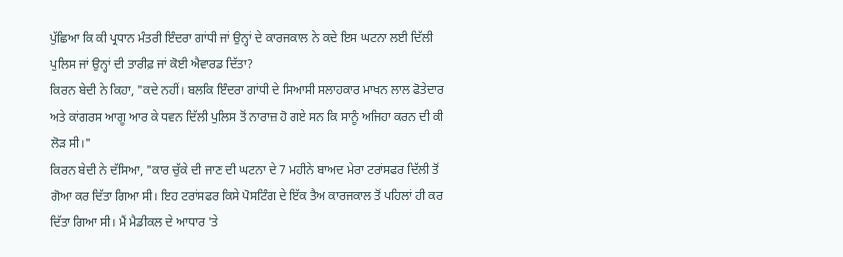ਪੁੱਛਿਆ ਕਿ ਕੀ ਪ੍ਰਧਾਨ ਮੰਤਰੀ ਇੰਦਰਾ ਗਾਂਧੀ ਜਾਂ ਉਨ੍ਹਾਂ ਦੇ ਕਾਰਜਕਾਲ ਨੇ ਕਦੇ ਇਸ ਘਟਨਾ ਲਈ ਦਿੱਲੀ ਪੁਲਿਸ ਜਾਂ ਉਨ੍ਹਾਂ ਦੀ ਤਾਰੀਫ਼ ਜਾਂ ਕੋਈ ਐਵਾਰਡ ਦਿੱਤਾ?
ਕਿਰਨ ਬੇਦੀ ਨੇ ਕਿਹਾ, "ਕਦੇ ਨਹੀਂ। ਬਲਕਿ ਇੰਦਰਾ ਗਾਂਧੀ ਦੇ ਸਿਆਸੀ ਸਲਾਹਕਾਰ ਮਾਖਨ ਲਾਲ ਫੋਤੇਦਾਰ ਅਤੇ ਕਾਂਗਰਸ ਆਗੂ ਆਰ ਕੇ ਧਵਨ ਦਿੱਲੀ ਪੁਲਿਸ ਤੋਂ ਨਾਰਾਜ਼ ਹੋ ਗਏ ਸਨ ਕਿ ਸਾਨੂੰ ਅਜਿਹਾ ਕਰਨ ਦੀ ਕੀ ਲੋੜ ਸੀ।"
ਕਿਰਨ ਬੇਦੀ ਨੇ ਦੱਸਿਆ, "ਕਾਰ ਚੁੱਕੇ ਦੀ ਜਾਣ ਦੀ ਘਟਨਾ ਦੇ 7 ਮਹੀਨੇ ਬਾਅਦ ਮੇਰਾ ਟਰਾਂਸਫਰ ਦਿੱਲੀ ਤੋਂ ਗੋਆ ਕਰ ਦਿੱਤਾ ਗਿਆ ਸੀ। ਇਹ ਟਰਾਂਸਫਰ ਕਿਸੇ ਪੋਸਟਿੰਗ ਦੇ ਇੱਕ ਤੈਅ ਕਾਰਜਕਾਲ ਤੋਂ ਪਹਿਲਾਂ ਹੀ ਕਰ ਦਿੱਤਾ ਗਿਆ ਸੀ। ਮੈਂ ਮੈਡੀਕਲ ਦੇ ਆਧਾਰ 'ਤੇ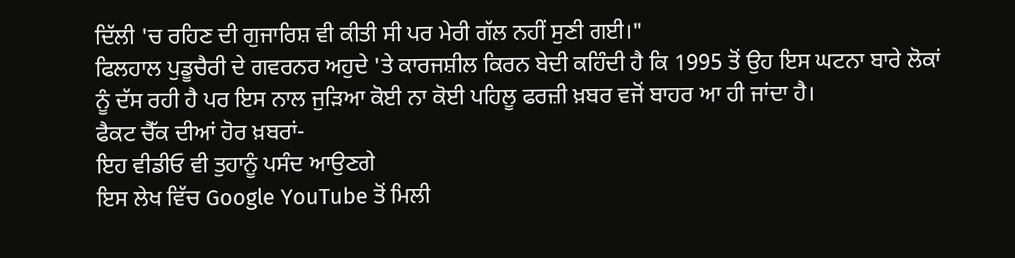ਦਿੱਲੀ 'ਚ ਰਹਿਣ ਦੀ ਗੁਜਾਰਿਸ਼ ਵੀ ਕੀਤੀ ਸੀ ਪਰ ਮੇਰੀ ਗੱਲ ਨਹੀਂ ਸੁਣੀ ਗਈ।"
ਫਿਲਹਾਲ ਪੁਡੂਚੈਰੀ ਦੇ ਗਵਰਨਰ ਅਹੁਦੇ 'ਤੇ ਕਾਰਜਸ਼ੀਲ ਕਿਰਨ ਬੇਦੀ ਕਹਿੰਦੀ ਹੈ ਕਿ 1995 ਤੋਂ ਉਹ ਇਸ ਘਟਨਾ ਬਾਰੇ ਲੋਕਾਂ ਨੂੰ ਦੱਸ ਰਹੀ ਹੈ ਪਰ ਇਸ ਨਾਲ ਜੁੜਿਆ ਕੋਈ ਨਾ ਕੋਈ ਪਹਿਲੂ ਫਰਜ਼ੀ ਖ਼ਬਰ ਵਜੋਂ ਬਾਹਰ ਆ ਹੀ ਜਾਂਦਾ ਹੈ।
ਫੈਕਟ ਚੈੱਕ ਦੀਆਂ ਹੋਰ ਖ਼ਬਰਾਂ-
ਇਹ ਵੀਡੀਓ ਵੀ ਤੁਹਾਨੂੰ ਪਸੰਦ ਆਉਣਗੇ
ਇਸ ਲੇਖ ਵਿੱਚ Google YouTube ਤੋਂ ਮਿਲੀ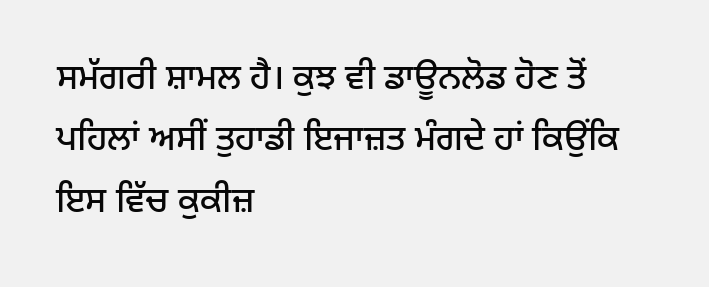ਸਮੱਗਰੀ ਸ਼ਾਮਲ ਹੈ। ਕੁਝ ਵੀ ਡਾਊਨਲੋਡ ਹੋਣ ਤੋਂ ਪਹਿਲਾਂ ਅਸੀਂ ਤੁਹਾਡੀ ਇਜਾਜ਼ਤ ਮੰਗਦੇ ਹਾਂ ਕਿਉਂਕਿ ਇਸ ਵਿੱਚ ਕੁਕੀਜ਼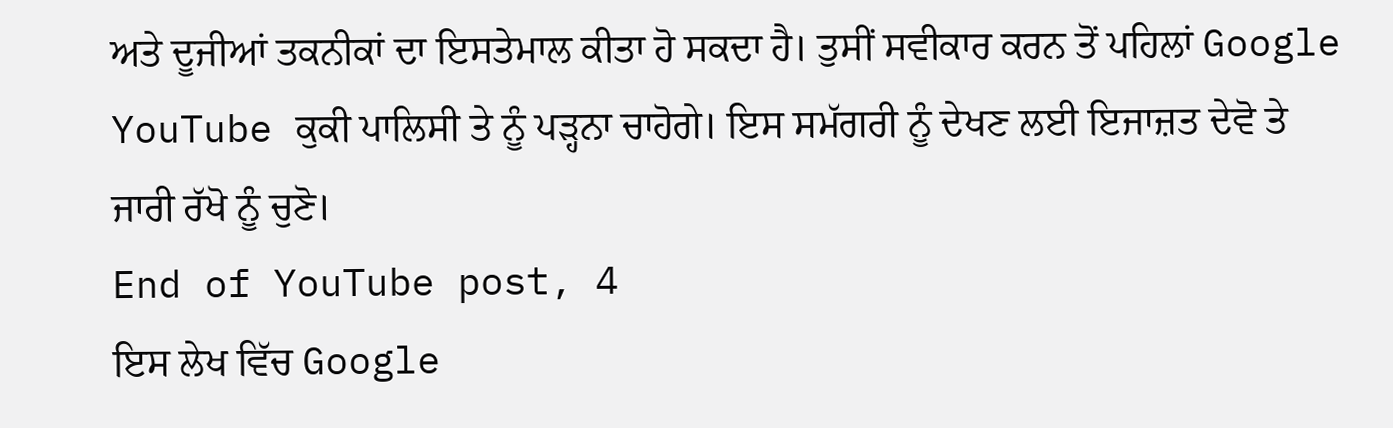ਅਤੇ ਦੂਜੀਆਂ ਤਕਨੀਕਾਂ ਦਾ ਇਸਤੇਮਾਲ ਕੀਤਾ ਹੋ ਸਕਦਾ ਹੈ। ਤੁਸੀਂ ਸਵੀਕਾਰ ਕਰਨ ਤੋਂ ਪਹਿਲਾਂ Google YouTube ਕੁਕੀ ਪਾਲਿਸੀ ਤੇ ਨੂੰ ਪੜ੍ਹਨਾ ਚਾਹੋਗੇ। ਇਸ ਸਮੱਗਰੀ ਨੂੰ ਦੇਖਣ ਲਈ ਇਜਾਜ਼ਤ ਦੇਵੋ ਤੇ ਜਾਰੀ ਰੱਖੋ ਨੂੰ ਚੁਣੋ।
End of YouTube post, 4
ਇਸ ਲੇਖ ਵਿੱਚ Google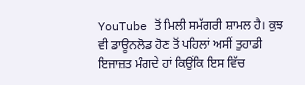YouTube ਤੋਂ ਮਿਲੀ ਸਮੱਗਰੀ ਸ਼ਾਮਲ ਹੈ। ਕੁਝ ਵੀ ਡਾਊਨਲੋਡ ਹੋਣ ਤੋਂ ਪਹਿਲਾਂ ਅਸੀਂ ਤੁਹਾਡੀ ਇਜਾਜ਼ਤ ਮੰਗਦੇ ਹਾਂ ਕਿਉਂਕਿ ਇਸ ਵਿੱਚ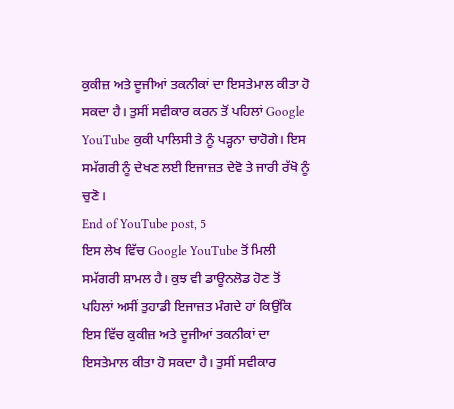ਕੁਕੀਜ਼ ਅਤੇ ਦੂਜੀਆਂ ਤਕਨੀਕਾਂ ਦਾ ਇਸਤੇਮਾਲ ਕੀਤਾ ਹੋ ਸਕਦਾ ਹੈ। ਤੁਸੀਂ ਸਵੀਕਾਰ ਕਰਨ ਤੋਂ ਪਹਿਲਾਂ Google YouTube ਕੁਕੀ ਪਾਲਿਸੀ ਤੇ ਨੂੰ ਪੜ੍ਹਨਾ ਚਾਹੋਗੇ। ਇਸ ਸਮੱਗਰੀ ਨੂੰ ਦੇਖਣ ਲਈ ਇਜਾਜ਼ਤ ਦੇਵੋ ਤੇ ਜਾਰੀ ਰੱਖੋ ਨੂੰ ਚੁਣੋ।
End of YouTube post, 5
ਇਸ ਲੇਖ ਵਿੱਚ Google YouTube ਤੋਂ ਮਿਲੀ ਸਮੱਗਰੀ ਸ਼ਾਮਲ ਹੈ। ਕੁਝ ਵੀ ਡਾਊਨਲੋਡ ਹੋਣ ਤੋਂ ਪਹਿਲਾਂ ਅਸੀਂ ਤੁਹਾਡੀ ਇਜਾਜ਼ਤ ਮੰਗਦੇ ਹਾਂ ਕਿਉਂਕਿ ਇਸ ਵਿੱਚ ਕੁਕੀਜ਼ ਅਤੇ ਦੂਜੀਆਂ ਤਕਨੀਕਾਂ ਦਾ ਇਸਤੇਮਾਲ ਕੀਤਾ ਹੋ ਸਕਦਾ ਹੈ। ਤੁਸੀਂ ਸਵੀਕਾਰ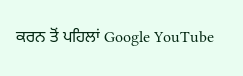ਕਰਨ ਤੋਂ ਪਹਿਲਾਂ Google YouTube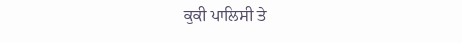ਕੁਕੀ ਪਾਲਿਸੀ ਤੇ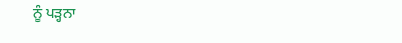ਨੂੰ ਪੜ੍ਹਨਾ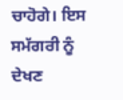ਚਾਹੋਗੇ। ਇਸ ਸਮੱਗਰੀ ਨੂੰ ਦੇਖਣ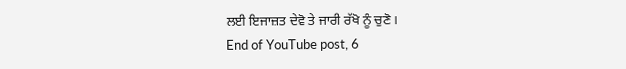ਲਈ ਇਜਾਜ਼ਤ ਦੇਵੋ ਤੇ ਜਾਰੀ ਰੱਖੋ ਨੂੰ ਚੁਣੋ।
End of YouTube post, 6